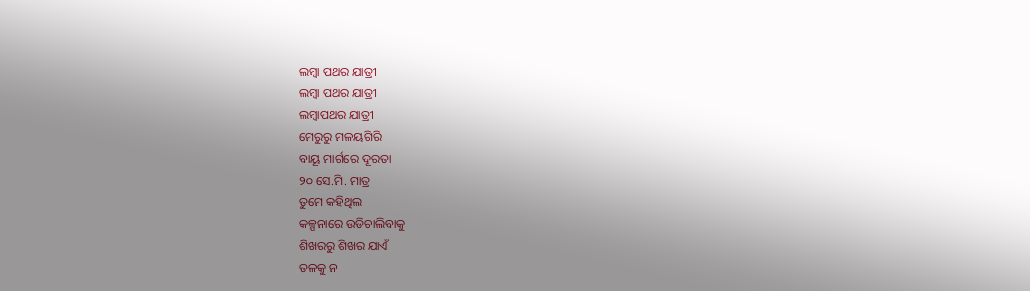ଲମ୍ବା ପଥର ଯାତ୍ରୀ
ଲମ୍ବା ପଥର ଯାତ୍ରୀ
ଲମ୍ବାପଥର ଯାତ୍ରୀ
ମେରୁରୁ ମଳୟଗିରି
ବାୟୂ ମାର୍ଗରେ ଦୂରତା
୨୦ ସେ.ମି. ମାତ୍ର
ତୁମେ କହିଥିଲ
କଳ୍ପନାରେ ଉଡିଚାଲିବାକୁ
ଶିଖରରୁ ଶିଖର ଯାଏଁ
ତଳକୁ ନ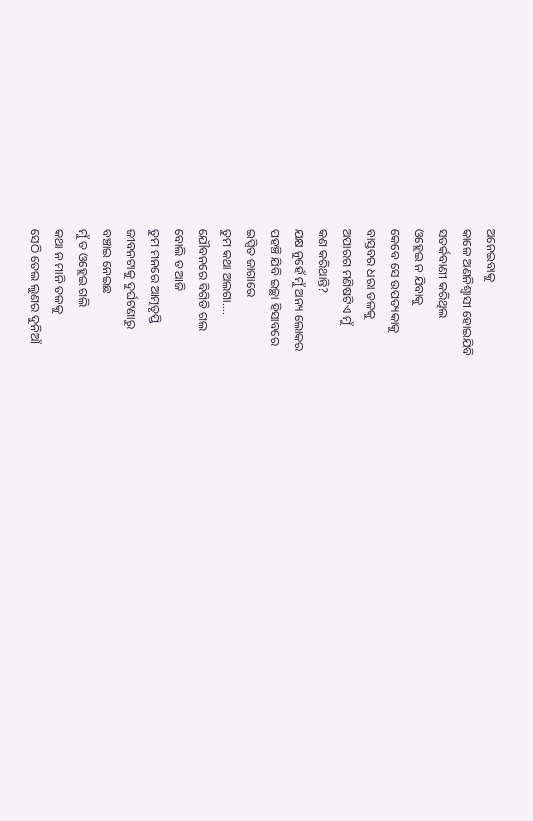ଅନେଇବାକୁ
କାଳେ ଅଣନିଶ୍ଵାସୀ ହୋଇଯିବି
ସତର୍କବାଣୀ କରିଥିଲ
ଓହ୍ଲେଇ ନ ଯିବାକୁ
କେବେ ସେ ଉପତ୍ୟକାକୁ
ବାସ୍ତବର ଧରା ତଳକୁ
ଅପାରଗ ମଣିଷଟିଏ ମୁଁ
କଣ କରିଥାନ୍ତି?
ଯକ୍ଷ ନୁହେଁ ମୁଁ ଅନ୍ୟ ଲୋକର
ପହଞ୍ଚି ଯିବି ଇଚ୍ଛା ହିସାବରେ
ଇପ୍ସିତ ଜାଗାରେ
ତୁମ କଥା ଅଲଗା....
ଯୌବନରେ ବିଗିଡି ଗଲ
ବୋଲି ତ ଆଜି
ତୁମ ମନରେ ଆତ୍ମତୃପ୍ତି
ଜୀବନଟାକୁ ଦୁର୍ଘଟଣାରୁ
ବଞ୍ଚାଇ ନେଇଛ
ମୁଁ ତ ଓହ୍ଲେଇ ଗଲି
କଥା ନ ମାନି ତଳକୁ
ସେଠି ତେଲ ଲୁଣର ଦୁନିଆଁ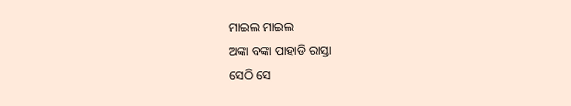ମାଇଲ ମାଇଲ
ଅଙ୍କା ବଙ୍କା ପାହାଡି ରାସ୍ତା
ସେଠି ସେ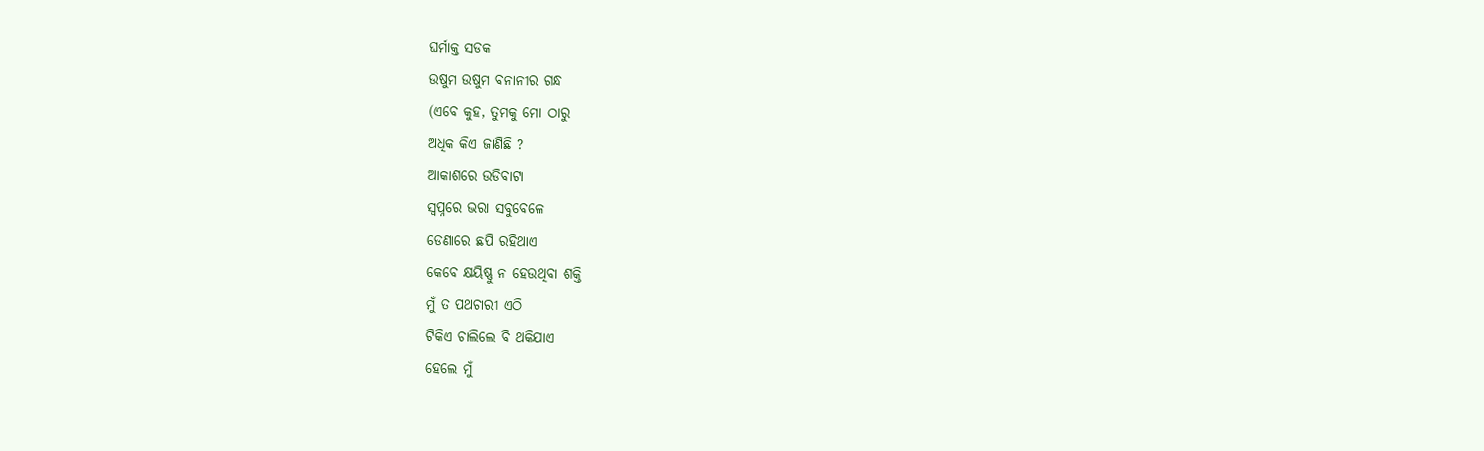ଘର୍ମାକ୍ତ ସଡକ
ଉଷୁମ ଉଷୁମ ବନାନୀର ଗନ୍ଧ
(ଏବେ କୁହ, ତୁମକୁ ମୋ ଠାରୁ
ଅଧିକ କିଏ ଜାଣିଛି ?
ଆକାଶରେ ଉଡିବାଟା
ସ୍ୱପ୍ନରେ ଭରା ସବୁବେଳେ
ଡେଣାରେ ଛପି ରହିଥାଏ
କେବେ କ୍ଷୟିଷ୍ଣୁ ନ ହେଉଥିବା ଶକ୍ତି
ମୁଁ ତ ପଥଚାରୀ ଏଠି
ଟିକିଏ ଚାଲିଲେ ବି ଥକିଯାଏ
ହେଲେ ମୁଁ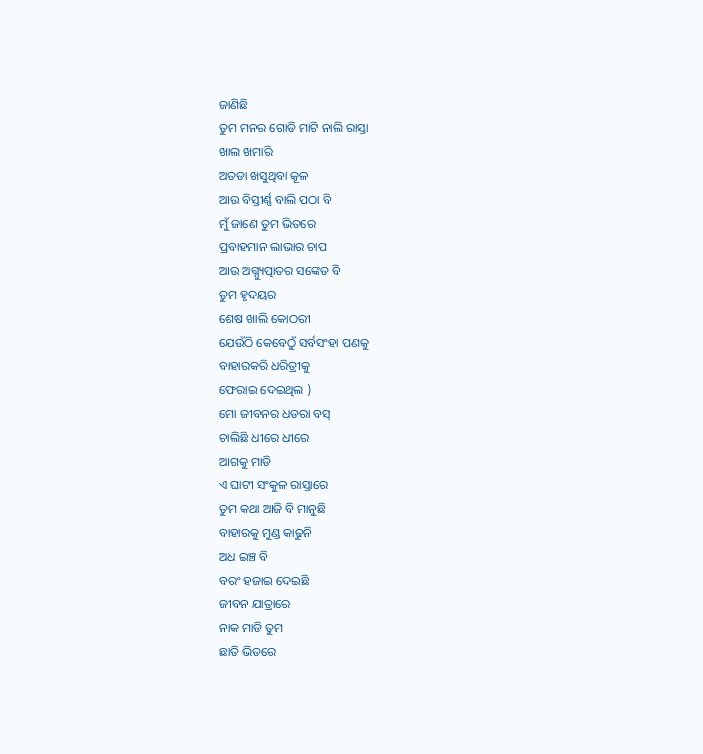ଜାଣିଛି
ତୁମ ମନର ଗୋଡି ମାଟି ନାଲି ରାସ୍ତା
ଖାଲ ଖମାରି
ଅତଡା ଖସୁଥିବା କୂଳ
ଆଉ ବିସ୍ତୀର୍ଣ୍ଣ ବାଲି ପଠା ବି
ମୁଁ ଜାଣେ ତୁମ ଭିତରେ
ପ୍ରବାହମାନ ଲାଭାର ଚାପ
ଆଉ ଅଗ୍ନ୍ୟୁତ୍ପାତର ସଙ୍କେତ ବି
ତୁମ ହୃଦୟର
ଶେଷ ଖାଲି କୋଠରୀ
ଯେଉଁଠି କେବେଠୁଁ ସର୍ବସଂହା ପଣକୁ
ବାହାରକରି ଧରିତ୍ରୀକୁ
ଫେରାଇ ଦେଇଥିଲ )
ମୋ ଜୀବନର ଧଡରା ବସ୍
ଚାଲିଛି ଧୀରେ ଧୀରେ
ଆଗକୁ ମାଡି
ଏ ଘାଟୀ ସଂକୁଳ ରାସ୍ତାରେ
ତୁମ କଥା ଆଜି ବି ମାନୁଛି
ବାହାରକୁ ମୁଣ୍ଡ କାଢୁନି
ଅଧ ଇଞ୍ଚ ବି
ବରଂ ହଜାଇ ଦେଇଛି
ଜୀବନ ଯାତ୍ରାରେ
ନାକ ମାଡି ତୁମ
ଛାତି ଭିତରେ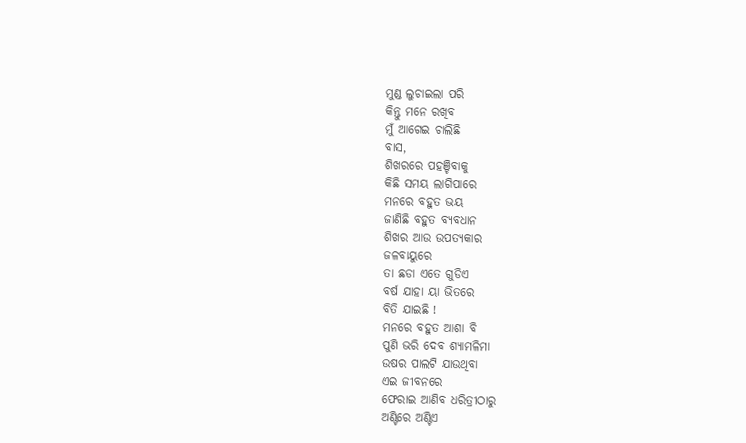ମୁଣ୍ଡ ଲୁଚାଇଲା ପରି
କିନ୍ତୁ ମନେ ରଖିବ
ମୁଁ ଆଗେଇ ଚାଲିଛି
ବାସ,
ଶିଖରରେ ପହଞ୍ଚିବାକୁ
କିଛି ସମୟ ଲାଗିପାରେ
ମନରେ ବହୁତ ଭୟ
ଜାଣିଛି ବହୁତ ବ୍ୟବଧାନ
ଶିଖର ଆଉ ଉପତ୍ୟକାର
ଜଳବାୟୁରେ
ତା ଛଡା ଏତେ ଗୁଡିଏ
ବର୍ଷ ଯାହା ୟା ଭିତରେ
ବିତି ଯାଇଛି !
ମନରେ ବହୁତ ଆଶା ବି
ପୁଣି ଭରି ଦେବ ଶ୍ୟାମଳିମା
ଉଷର ପାଲଟି ଯାଉଥିବା
ଏଇ ଜୀବନରେ
ଫେରାଇ ଆଣିବ ଧରିତ୍ରୀଠାରୁ
ଅଣ୍ଟିରେ ଅଣ୍ଟିଏ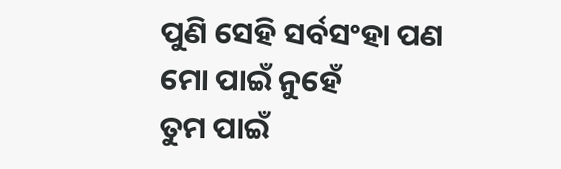ପୁଣି ସେହି ସର୍ବସଂହା ପଣ
ମୋ ପାଇଁ ନୁହେଁ
ତୁମ ପାଇଁ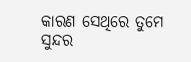କାରଣ ସେଥିରେ ତୁମେ
ସୁନ୍ଦର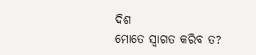ଦିଶ
ମୋତେ ସ୍ୱାଗତ କରିବ ତ?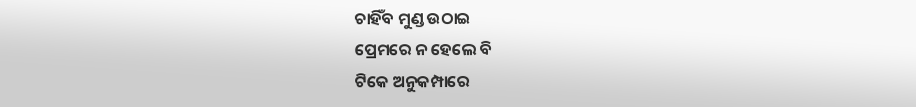ଚାହିଁବ ମୁଣ୍ଡ ଉଠାଇ
ପ୍ରେମରେ ନ ହେଲେ ବି
ଟିକେ ଅନୁକମ୍ପାରେ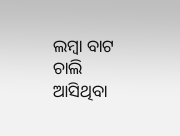ଲମ୍ବା ବାଟ ଚାଲି ଆସିଥିବା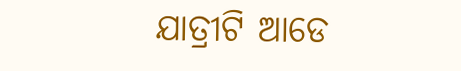ଯାତ୍ରୀଟି ଆଡେ